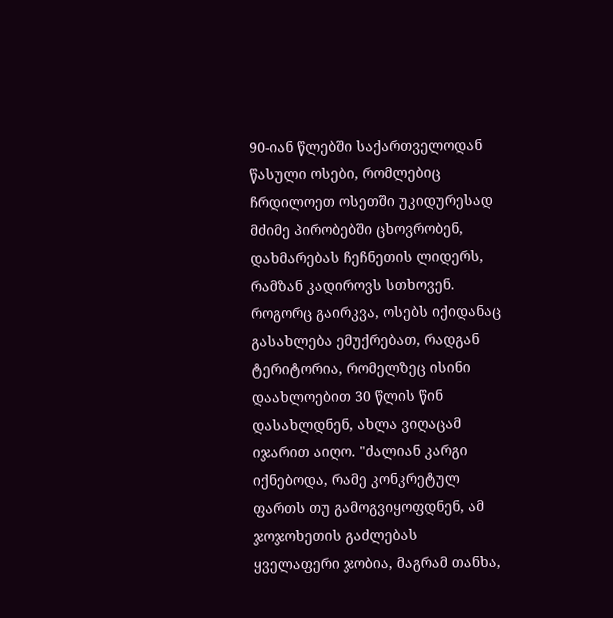90-იან წლებში საქართველოდან წასული ოსები, რომლებიც ჩრდილოეთ ოსეთში უკიდურესად მძიმე პირობებში ცხოვრობენ, დახმარებას ჩეჩნეთის ლიდერს, რამზან კადიროვს სთხოვენ. როგორც გაირკვა, ოსებს იქიდანაც გასახლება ემუქრებათ, რადგან ტერიტორია, რომელზეც ისინი დაახლოებით 30 წლის წინ დასახლდნენ, ახლა ვიღაცამ იჯარით აიღო. "ძალიან კარგი იქნებოდა, რამე კონკრეტულ ფართს თუ გამოგვიყოფდნენ, ამ ჯოჯოხეთის გაძლებას ყველაფერი ჯობია, მაგრამ თანხა,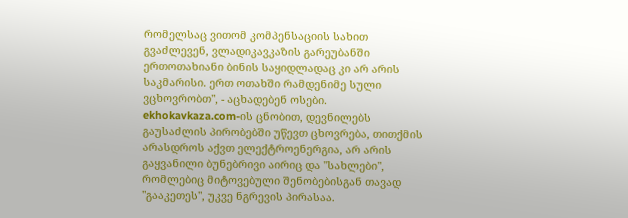რომელსაც ვითომ კომპენსაციის სახით გვაძლევენ, ვლადიკავკაზის გარეუბანში ერთოთახიანი ბინის საყიდლადაც კი არ არის საკმარისი. ერთ ოთახში რამდენიმე სული ვცხოვრობთ", - აცხადებენ ოსები.
ekhokavkaza.com-ის ცნობით, დევნილებს გაუსაძლის პირობებში უწევთ ცხოვრება, თითქმის არასდროს აქვთ ელექტროენერგია, არ არის გაყვანილი ბუნებრივი აირიც და "სახლები", რომლებიც მიტოვებული შენობებისგან თავად "გააკეთეს", უკვე ნგრევის პირასაა.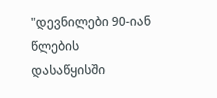"დევნილები 90-იან წლების დასაწყისში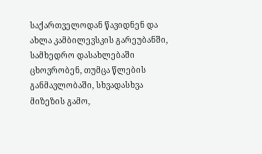საქართველოდან წავიდნენ და ახლა კამბილევსკის გარეუბანში, სამხედრო დასახლებაში ცხოვრობენ, თუმცა წლების განმავლობაში, სხვადასხვა მიზეზის გამო,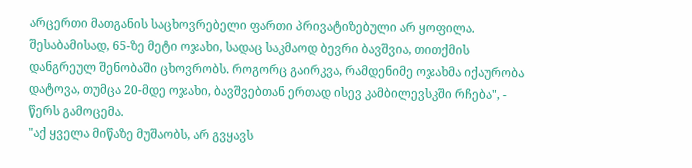არცერთი მათგანის საცხოვრებელი ფართი პრივატიზებული არ ყოფილა.
შესაბამისად, 65-ზე მეტი ოჯახი, სადაც საკმაოდ ბევრი ბავშვია, თითქმის დანგრეულ შენობაში ცხოვრობს. როგორც გაირკვა, რამდენიმე ოჯახმა იქაურობა დატოვა, თუმცა 20-მდე ოჯახი, ბავშვებთან ერთად ისევ კამბილევსკში რჩება", - წერს გამოცემა.
"აქ ყველა მიწაზე მუშაობს, არ გვყავს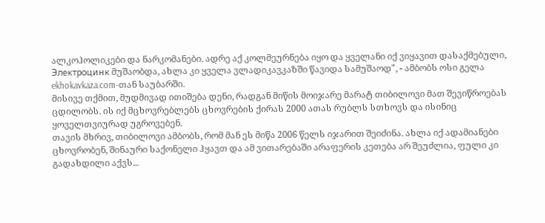ალკოჰოლიკები და ნარკომანები. ადრე აქ კოლმეურნება იყო და ყველანი იქ ვიყავით დასაქმებული, Электроцинк მუშაობდა, ახლა კი ყველა ვლადიკავკაზში წავიდა სამუშაოდ", - ამბობს ოსი გელა ekhokavkaza.com-თან საუბარში.
მისივე თქმით, მუდმივად ითიშება დენი, რადგან მიწის მოიჯარე მარატ თიბილოვი მათ შევიწროებას ცდილობს. ის იქ მცხოვრებლებს ცხოვრების ქირას 2000 ათას რუბლს სთხოვს და ისინიც ყოველთვიურად უგროვებენ.
თავის მხრივ, თიბილოვი ამბობს, რომ მან ეს მიწა 2006 წელს იჯარით შეიძინა. ახლა იქ ადამიანები ცხოვრობენ, შინაური საქონელი ჰყავთ და ამ ვითარებაში არაფერის კეთება არ შეუძლია, ფული კი გადახდილი აქვს...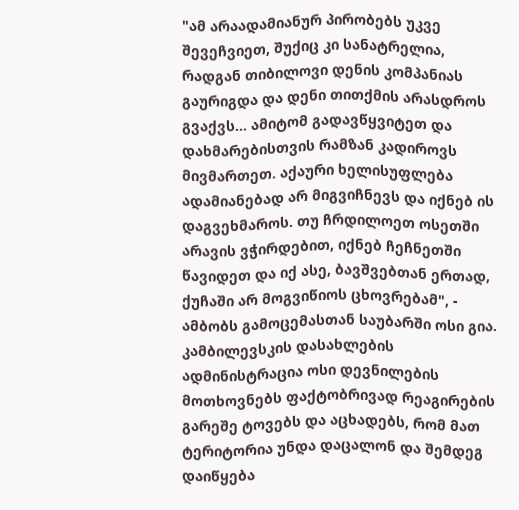"ამ არაადამიანურ პირობებს უკვე შევეჩვიეთ, შუქიც კი სანატრელია, რადგან თიბილოვი დენის კომპანიას გაურიგდა და დენი თითქმის არასდროს გვაქვს... ამიტომ გადავწყვიტეთ და დახმარებისთვის რამზან კადიროვს მივმართეთ. აქაური ხელისუფლება ადამიანებად არ მიგვიჩნევს და იქნებ ის დაგვეხმაროს. თუ ჩრდილოეთ ოსეთში არავის ვჭირდებით, იქნებ ჩეჩნეთში წავიდეთ და იქ ასე, ბავშვებთან ერთად, ქუჩაში არ მოგვიწიოს ცხოვრებამ", - ამბობს გამოცემასთან საუბარში ოსი გია.
კამბილევსკის დასახლების ადმინისტრაცია ოსი დევნილების მოთხოვნებს ფაქტობრივად რეაგირების გარეშე ტოვებს და აცხადებს, რომ მათ ტერიტორია უნდა დაცალონ და შემდეგ დაიწყება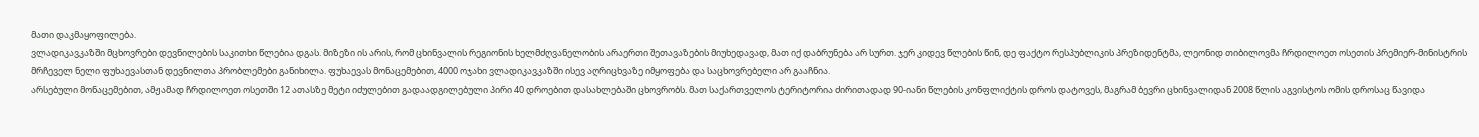მათი დაკმაყოფილება.
ვლადიკავკაზში მცხოვრები დევნილების საკითხი წლებია დგას. მიზეზი ის არის, რომ ცხინვალის რეგიონის ხელმძღვანელობის არაერთი შეთავაზების მიუხედავად, მათ იქ დაბრუნება არ სურთ. ჯერ კიდევ წლების წინ, დე ფაქტო რესპუბლიკის პრეზიდენტმა, ლეონიდ თიბილოვმა ჩრდილოეთ ოსეთის პრემიერ-მინისტრის მრჩეველ ნელი ფუხაევასთან დევნილთა პრობლემები განიხილა. ფუხაევას მონაცემებით, 4000 ოჯახი ვლადიკავკაზში ისევ აღრიცხვაზე იმყოფება და საცხოვრებელი არ გააჩნია.
არსებული მონაცემებით, ამჟამად ჩრდილოეთ ოსეთში 12 ათასზე მეტი იძულებით გადაადგილებული პირი 40 დროებით დასახლებაში ცხოვრობს. მათ საქართველოს ტერიტორია ძირითადად 90-იანი წლების კონფლიქტის დროს დატოვეს, მაგრამ ბევრი ცხინვალიდან 2008 წლის აგვისტოს ომის დროსაც წავიდა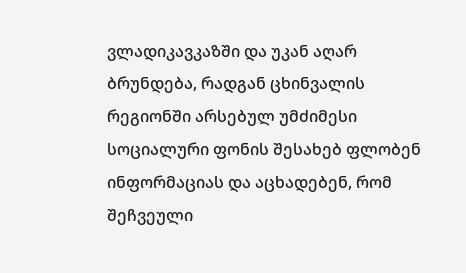ვლადიკავკაზში და უკან აღარ ბრუნდება, რადგან ცხინვალის რეგიონში არსებულ უმძიმესი სოციალური ფონის შესახებ ფლობენ ინფორმაციას და აცხადებენ, რომ შეჩვეული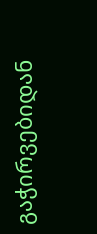გაჭირვებიდან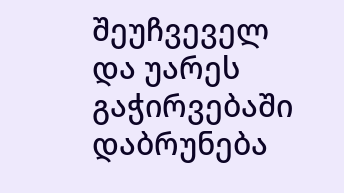შეუჩვეველ და უარეს გაჭირვებაში დაბრუნება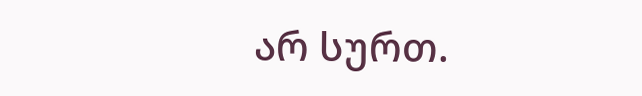არ სურთ.